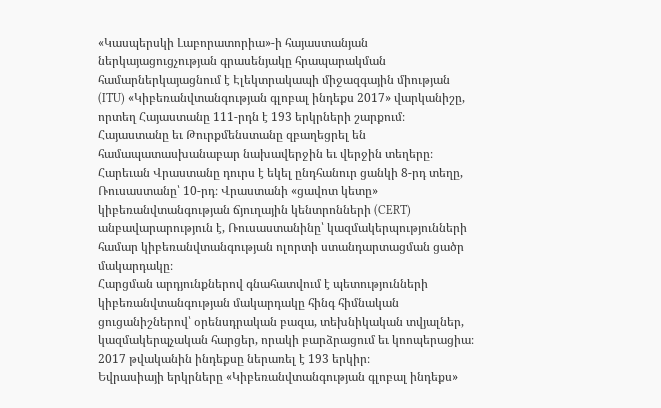«Կասպերսկի Լաբորատորիա»-ի հայաստանյան ներկայացուցչության գրասենյակը հրապարակման համարներկայացնում է Էլեկտրակապի միջազգային միության (ITU) «Կիբեռանվտանգության գլոբալ ինդեքս 2017» վարկանիշը, որտեղ Հայաստանը 111-րդն է 193 երկրների շարքում։
Հայաստանը եւ Թուրքմենստանը զբաղեցրել են համապատասխանաբար նախավերջին եւ վերջին տեղերը։ Հարեւան Վրաստանը դուրս է եկել ընդհանուր ցանկի 8-րդ տեղը, Ռուսաստանը՝ 10-րդ։ Վրաստանի «ցավոտ կետը» կիբեռանվտանգության ճյուղային կենտրոնների (CERT) անբավարարություն է, Ռուսաստանինը՝ կազմակերպությունների համար կիբեռանվտանգության ոլորտի ստանդարտացման ցածր մակարդակը։
Հարցման արդյունքներով գնահատվում է պետությունների կիբեռանվտանգության մակարդակը հինգ հիմնական ցուցանիշներով՝ օրենսդրական բազա, տեխնիկական տվյալներ, կազմակերպչական հարցեր, որակի բարձրացում եւ կոոպերացիա։ 2017 թվականին ինդեքսը ներառել է 193 երկիր։
Եվրասիայի երկրները «Կիբեռանվտանգության գլոբալ ինդեքս»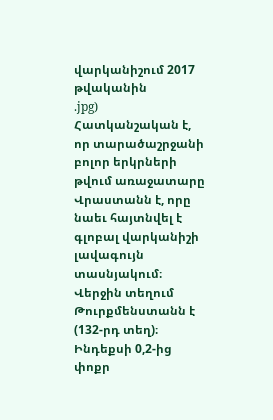վարկանիշում 2017 թվականին
.jpg)
Հատկանշական է, որ տարածաշրջանի բոլոր երկրների թվում առաջատարը Վրաստանն է, որը նաեւ հայտնվել է գլոբալ վարկանիշի լավագույն տասնյակում։ Վերջին տեղում Թուրքմենստանն է (132-րդ տեղ)։ Ինդեքսի 0,2-ից փոքր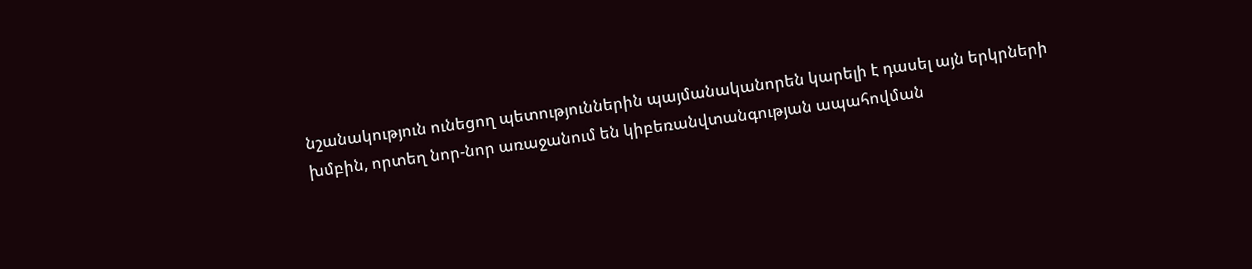նշանակություն ունեցող պետություններին պայմանականորեն կարելի է դասել այն երկրների խմբին, որտեղ նոր-նոր առաջանում են կիբեռանվտանգության ապահովման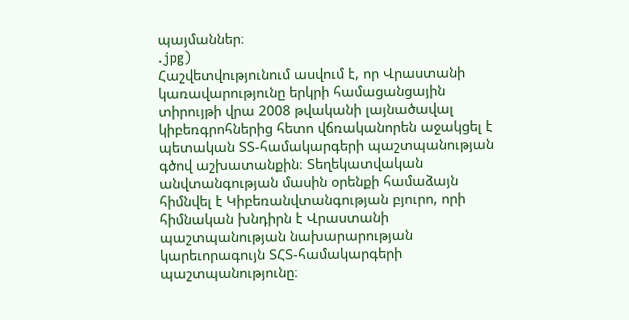պայմաններ։
.jpg)
Հաշվետվությունում ասվում է, որ Վրաստանի կառավարությունը երկրի համացանցային տիրույթի վրա 2008 թվականի լայնածավալ կիբեռգրոհներից հետո վճռականորեն աջակցել է պետական ՏՏ-համակարգերի պաշտպանության գծով աշխատանքին։ Տեղեկատվական անվտանգության մասին օրենքի համաձայն հիմնվել է Կիբեռանվտանգության բյուրո, որի հիմնական խնդիրն է Վրաստանի պաշտպանության նախարարության կարեւորագույն ՏՀՏ-համակարգերի պաշտպանությունը։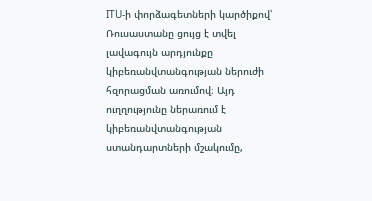ITU-ի փորձագետների կարծիքով՝ Ռուսաստանը ցույց է տվել լավագույն արդյունքը կիբեռանվտանգության ներուժի հզորացման առումով։ Այդ ուղղությունը ներառում է կիբեռանվտանգության ստանդարտների մշակումը,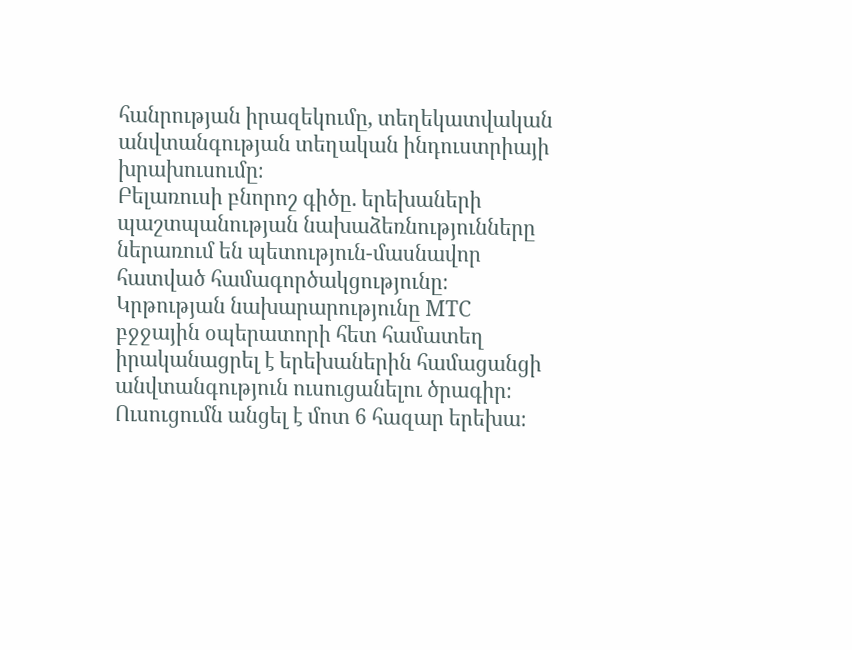հանրության իրազեկումը, տեղեկատվական անվտանգության տեղական ինդուստրիայի խրախուսումը։
Բելառուսի բնորոշ գիծը. երեխաների պաշտպանության նախաձեռնությունները ներառում են պետություն-մասնավոր հատված համագործակցությունը։ Կրթության նախարարությունը МТС բջջային օպերատորի հետ համատեղ իրականացրել է երեխաներին համացանցի անվտանգություն ուսուցանելու ծրագիր։ Ուսուցումն անցել է մոտ 6 հազար երեխա։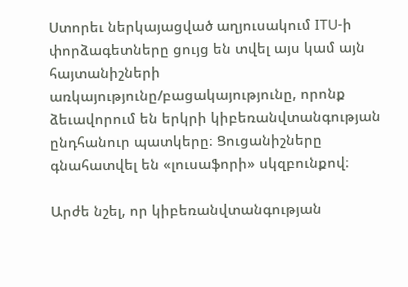Ստորեւ ներկայացված աղյուսակում ITU-ի փորձագետները ցույց են տվել այս կամ այն հայտանիշների առկայությունը/բացակայությունը, որոնք ձեւավորում են երկրի կիբեռանվտանգության ընդհանուր պատկերը։ Ցուցանիշները գնահատվել են «լուսաֆորի» սկզբունքով։

Արժե նշել, որ կիբեռանվտանգության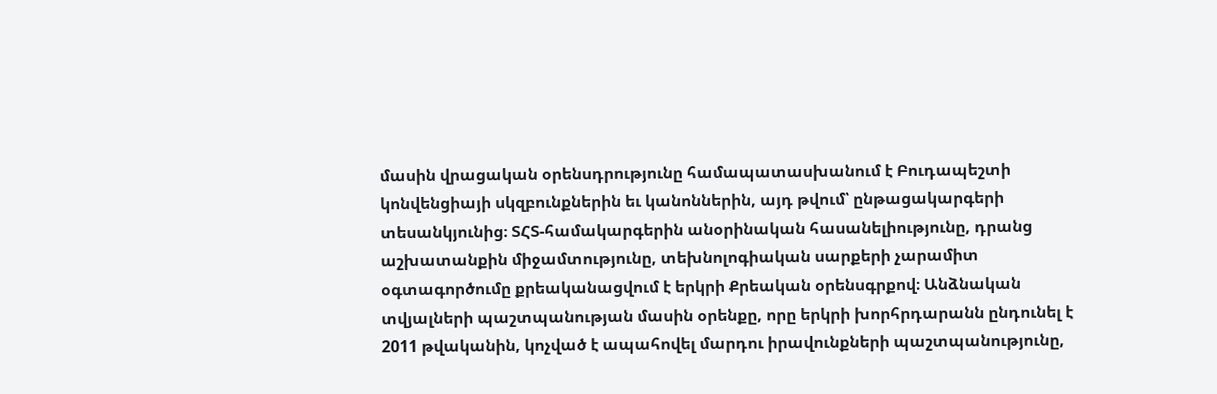մասին վրացական օրենսդրությունը համապատասխանում է Բուդապեշտի կոնվենցիայի սկզբունքներին եւ կանոններին, այդ թվում՝ ընթացակարգերի տեսանկյունից։ ՏՀՏ-համակարգերին անօրինական հասանելիությունը, դրանց աշխատանքին միջամտությունը, տեխնոլոգիական սարքերի չարամիտ օգտագործումը քրեականացվում է երկրի Քրեական օրենսգրքով։ Անձնական տվյալների պաշտպանության մասին օրենքը, որը երկրի խորհրդարանն ընդունել է 2011 թվականին, կոչված է ապահովել մարդու իրավունքների պաշտպանությունը,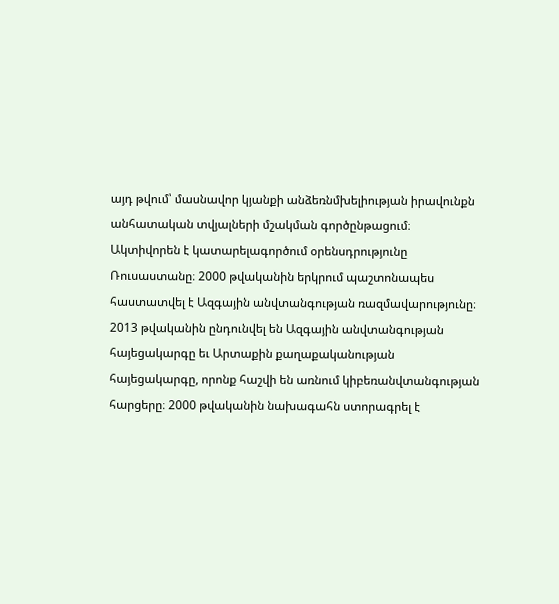այդ թվում՝ մասնավոր կյանքի անձեռնմխելիության իրավունքն անհատական տվյալների մշակման գործընթացում։
Ակտիվորեն է կատարելագործում օրենսդրությունը Ռուսաստանը։ 2000 թվականին երկրում պաշտոնապես հաստատվել է Ազգային անվտանգության ռազմավարությունը։ 2013 թվականին ընդունվել են Ազգային անվտանգության հայեցակարգը եւ Արտաքին քաղաքականության հայեցակարգը, որոնք հաշվի են առնում կիբեռանվտանգության հարցերը։ 2000 թվականին նախագահն ստորագրել է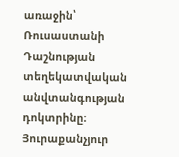առաջին՝ Ռուսաստանի Դաշնության տեղեկատվական անվտանգության դոկտրինը։ Յուրաքանչյուր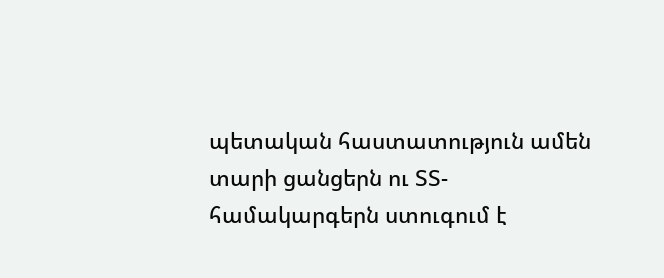պետական հաստատություն ամեն տարի ցանցերն ու ՏՏ-համակարգերն ստուգում է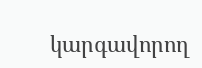կարգավորող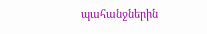պահանջներին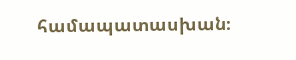համապատասխան։